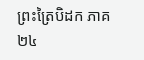ព្រះត្រៃបិដក ភាគ ២៤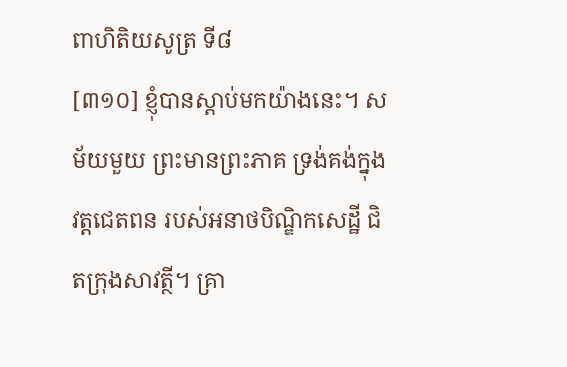ពាហិតិយសូត្រ ទី៨
[៣១០] ខ្ញុំបានស្តាប់មកយ៉ាងនេះ។ សម័យមួយ ព្រះមានព្រះភាគ ទ្រង់គង់ក្នុងវត្តជេតពន របស់អនាថបិណ្ឌិកសេដ្ឋី ជិតក្រុងសាវត្ថី។ គ្រា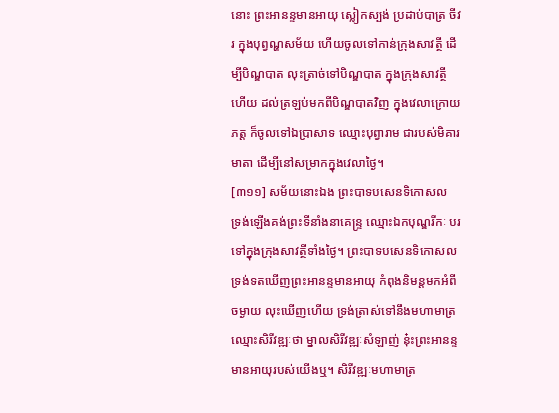នោះ ព្រះអានន្ទមានអាយុ ស្លៀកស្បង់ ប្រដាប់បាត្រ ចីវរ ក្នុងបុព្វណ្ហសម័យ ហើយចូលទៅកាន់ក្រុងសាវត្ថី ដើម្បីបិណ្ឌបាត លុះត្រាច់ទៅបិណ្ឌបាត ក្នុងក្រុងសាវត្ថីហើយ ដល់ត្រឡប់មកពីបិណ្ឌបាតវិញ ក្នុងវេលាក្រោយភត្ត ក៏ចូលទៅឯប្រាសាទ ឈ្មោះបុព្វារាម ជារបស់មិគារមាតា ដើម្បីនៅសម្រាកក្នុងវេលាថ្ងៃ។
[៣១១] សម័យនោះឯង ព្រះបាទបសេនទិកោសល ទ្រង់ឡើងគង់ព្រះទីនាំងនាគេន្ទ្រ ឈ្មោះឯកបុណ្ឌរីកៈ បរទៅក្នុងក្រុងសាវត្ថីទាំងថ្ងៃ។ ព្រះបាទបសេនទិកោសល ទ្រង់ទតឃើញព្រះអានន្ទមានអាយុ កំពុងនិមន្តមកអំពីចម្ងាយ លុះឃើញហើយ ទ្រង់ត្រាស់ទៅនឹងមហាមាត្រឈ្មោះសិរីវឌ្ឍៈថា ម្នាលសិរីវឌ្ឍៈសំឡាញ់ នុ៎ះព្រះអានន្ទមានអាយុរបស់យើងឬ។ សិរីវឌ្ឍៈមហាមាត្រ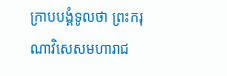ក្រាបបង្គំទូលថា ព្រះករុណាវិសេសមហារាជ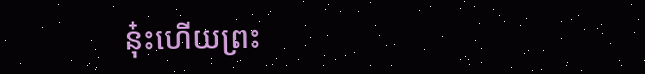នុ៎ះហើយព្រះ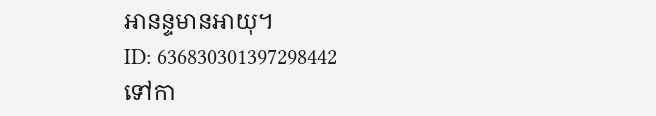អានន្ទមានអាយុ។
ID: 636830301397298442
ទៅកា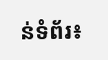ន់ទំព័រ៖